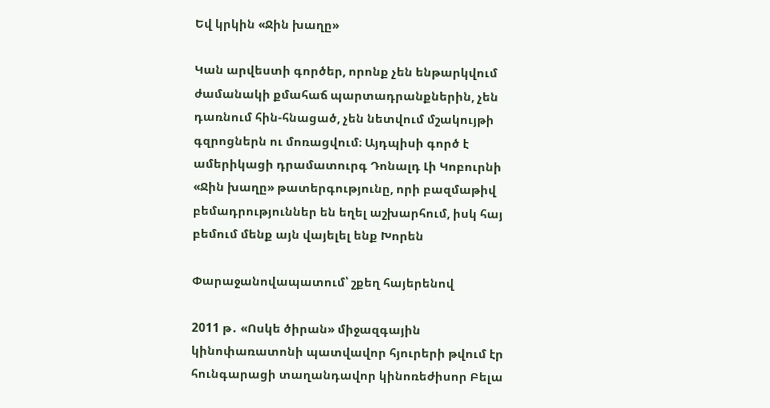Եվ կրկին «Ջին խաղը»

Կան արվեստի գործեր, որոնք չեն ենթարկվում ժամանակի քմահաճ պարտադրանքներին, չեն դառնում հին-հնացած, չեն նետվում մշակույթի գզրոցներն ու մոռացվում։ Այդպիսի գործ է ամերիկացի դրամատուրգ Դոնալդ Լի Կոբուրնի «Ջին խաղը» թատերգությունը, որի բազմաթիվ բեմադրություններ են եղել աշխարհում, իսկ հայ բեմում մենք այն վայելել ենք Խորեն

Փարաջանովապատում՝ շքեղ հայերենով

2011 թ․ «Ոսկե ծիրան» միջազգային կինոփառատոնի պատվավոր հյուրերի թվում էր հունգարացի տաղանդավոր կինոռեժիսոր Բելա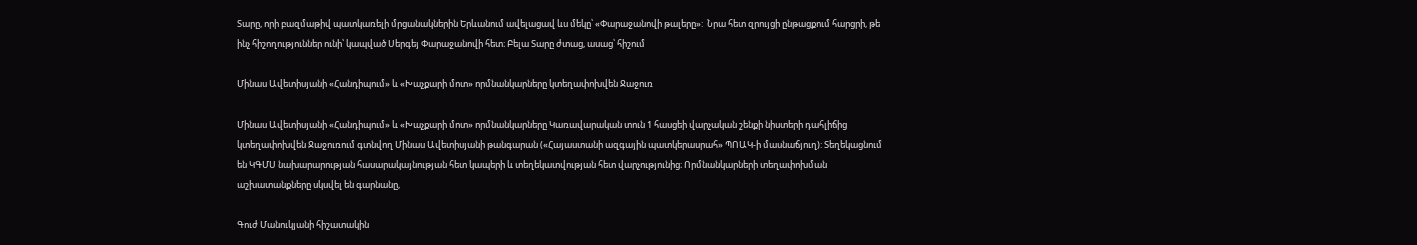Տարը, որի բազմաթիվ պատկառելի մրցանակներին Երևանում ավելացավ ևս մեկը՝ «Փարաջանովի թալերը»:  Նրա հետ զրույցի ընթացքում հարցրի, թե ինչ հիշողություններ ունի՝ կապված Սերգեյ Փարաջանովի հետ։ Բելա Տարը ժտաց, ասաց՝ հիշում

Մինաս Ավետիսյանի «Հանդիպում» և «Խաչքարի մոտ» որմնանկարները կտեղափոխվեն Ջաջուռ

Մինաս Ավետիսյանի «Հանդիպում» և «Խաչքարի մոտ» որմնանկարները Կառավարական տուն 1 հասցեի վարչական շենքի նիստերի դահլիճից կտեղափոխվեն Ջաջուռում գտնվող Մինաս Ավետիսյանի թանգարան («Հայաստանի ազգային պատկերասրահ» ՊՈԱԿ-ի մասնաճյուղ): Տեղեկացնում են ԿԳՄՍ նախարարության հասարակայնության հետ կապերի և տեղեկատվության հետ վարչությունից։ Որմնանկարների տեղափոխման աշխատանքները սկսվել են գարնանը,

Գուժ Մանուկյանի հիշատակին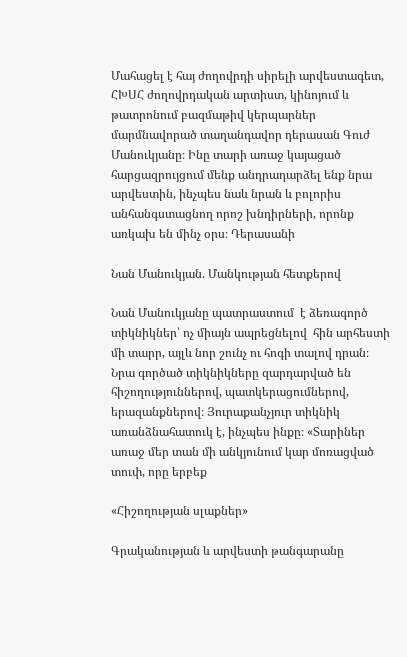Մահացել է հայ ժողովրդի սիրելի արվեստագետ, ՀԽՍՀ ժողովրդական արտիստ, կինոյում և թատրոնում բազմաթիվ կերպարներ մարմնավորած տաղանդավոր դերասան Գուժ Մանուկյանը։ Ինը տարի առաջ կայացած հարցազրույցում մենք անդրադարձել ենք նրա արվեստին, ինչպես նաև նրան և բոլորիս անհանգստացնող որոշ խնդիրների, որոնք առկախ են մինչ օրս։ Դերասանի

Նան Մանուկյան. Մանկության հետքերով

Նան Մանուկյանը պատրաստում  է ձեռագործ տիկնիկներ՝ ոչ միայն ապրեցնելով  հին արհեստի մի տարր, այլև նոր շունչ ու հոգի տալով դրան։ Նրա գործած տիկնիկները զարդարված են հիշողություններով, պատկերացումներով, երազանքներով։ Յուրաքանչյուր տիկնիկ առանձնահատուկ է, ինչպես ինքը։ «Տարիներ առաջ մեր տան մի անկյունում կար մոռացված տուփ, որը երբեք

«Հիշողության սլաքներ»

Գրականության և արվեստի թանգարանը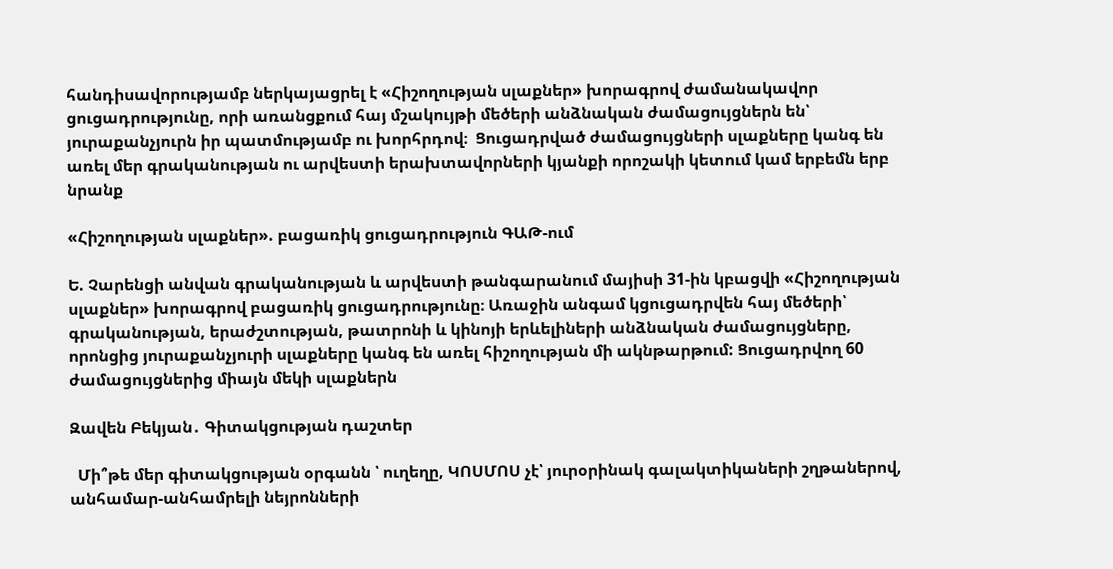հանդիսավորությամբ ներկայացրել է «Հիշողության սլաքներ» խորագրով ժամանակավոր ցուցադրությունը, որի առանցքում հայ մշակույթի մեծերի անձնական ժամացույցներն են՝ յուրաքանչյուրն իր պատմությամբ ու խորհրդով։  Ցուցադրված ժամացույցների սլաքները կանգ են առել մեր գրականության ու արվեստի երախտավորների կյանքի որոշակի կետում կամ երբեմն երբ նրանք

«Հիշողության սլաքներ». բացառիկ ցուցադրություն ԳԱԹ-ում

Ե. Չարենցի անվան գրականության և արվեստի թանգարանում մայիսի 31-ին կբացվի «Հիշողության սլաքներ» խորագրով բացառիկ ցուցադրությունը։ Առաջին անգամ կցուցադրվեն հայ մեծերի՝ գրականության, երաժշտության, թատրոնի և կինոյի երևելիների անձնական ժամացույցները, որոնցից յուրաքանչյուրի սլաքները կանգ են առել հիշողության մի ակնթարթում: Ցուցադրվող 60 ժամացույցներից միայն մեկի սլաքներն

Զավեն Բեկյան․ Գիտակցության դաշտեր

  Մի՞թե մեր գիտակցության օրգանն ՝ ուղեղը, ԿՈՍՄՈՍ չէ՝ յուրօրինակ գալակտիկաների շղթաներով, անհամար-անհամրելի նեյրոնների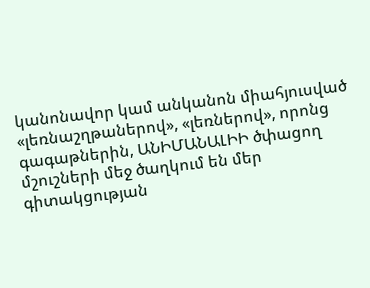կանոնավոր կամ անկանոն միահյուսված «լեռնաշղթաներով», «լեռներով», որոնց գագաթներին, ԱՆԻՄԱՆԱԼԻԻ ծփացող մշուշների մեջ ծաղկում են մեր գիտակցության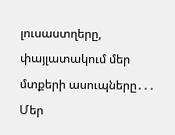լուսաստղերը, փայլատակում մեր մտքերի ասուպները․․․       Մեր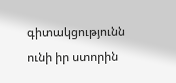գիտակցությունն ունի իր ստորին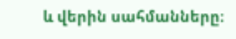և վերին սահմանները։